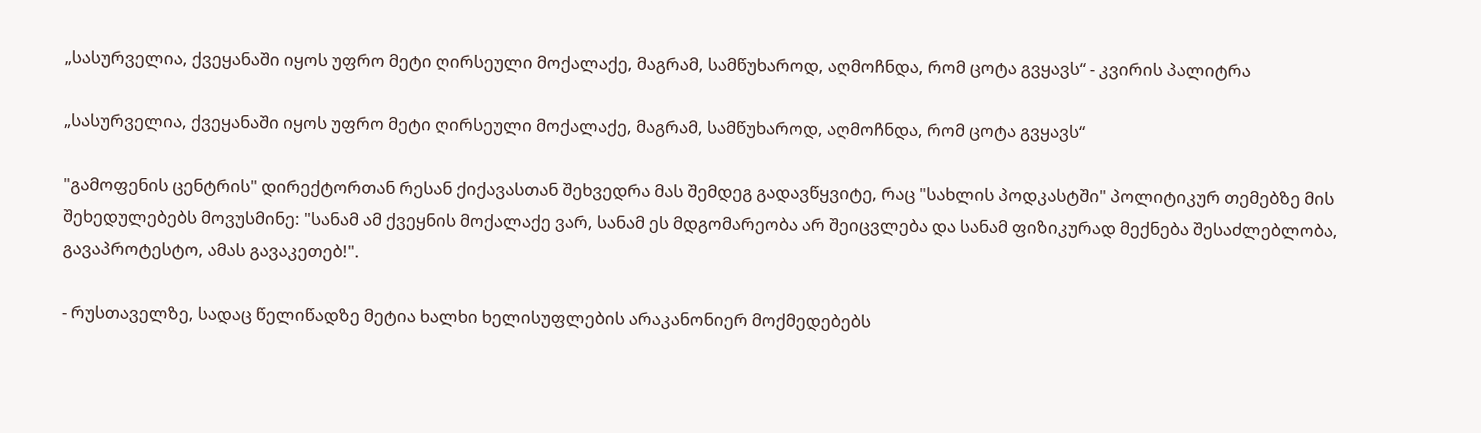„სასურველია, ქვეყანაში იყოს უფრო მეტი ღირსეული მოქალაქე, მაგრამ, სამწუხაროდ, აღმოჩნდა, რომ ცოტა გვყავს“ - კვირის პალიტრა

„სასურველია, ქვეყანაში იყოს უფრო მეტი ღირსეული მოქალაქე, მაგრამ, სამწუხაროდ, აღმოჩნდა, რომ ცოტა გვყავს“

"გამოფენის ცენტრის" დირექტორთან რესან ქიქავასთან შეხვედრა მას შემდეგ გადავწყვიტე, რაც "სახლის პოდკასტში" პოლიტიკურ თემებზე მის შეხედულებებს მოვუსმინე: "სანამ ამ ქვეყნის მოქალაქე ვარ, სანამ ეს მდგომარეობა არ შეიცვლება და სანამ ფიზიკურად მექნება შესაძლებლობა, გავაპროტესტო, ამას გავაკეთებ!".

- რუსთაველზე, სადაც წელიწადზე მეტია ხალხი ხელისუფლების არაკანონიერ მოქმედებებს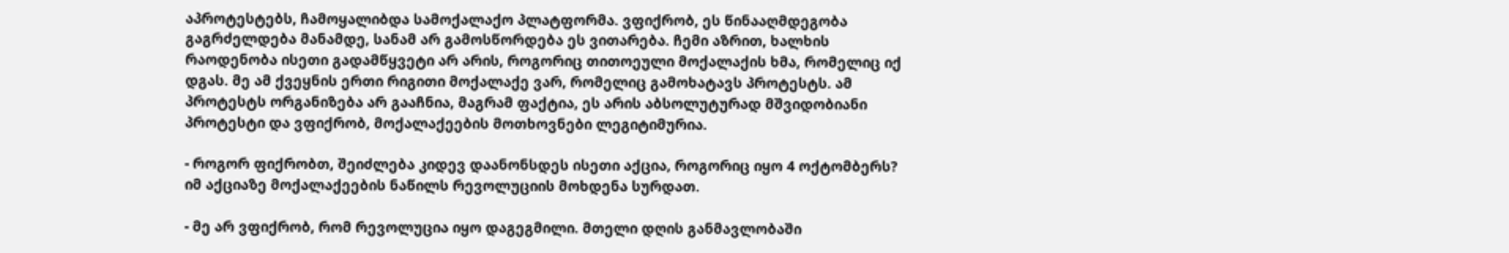აპროტესტებს, ჩამოყალიბდა სამოქალაქო პლატფორმა. ვფიქრობ, ეს წინააღმდეგობა გაგრძელდება მანამდე, სანამ არ გამოსწორდება ეს ვითარება. ჩემი აზრით, ხალხის რაოდენობა ისეთი გადამწყვეტი არ არის, როგორიც თითოეული მოქალაქის ხმა, რომელიც იქ დგას. მე ამ ქვეყნის ერთი რიგითი მოქალაქე ვარ, რომელიც გამოხატავს პროტესტს. ამ პროტესტს ორგანიზება არ გააჩნია, მაგრამ ფაქტია, ეს არის აბსოლუტურად მშვიდობიანი პროტესტი და ვფიქრობ, მოქალაქეების მოთხოვნები ლეგიტიმურია.

- როგორ ფიქრობთ, შეიძლება კიდევ დაანონსდეს ისეთი აქცია, როგორიც იყო 4 ოქტომბერს? იმ აქციაზე მოქალაქეების ნაწილს რევოლუციის მოხდენა სურდათ.

- მე არ ვფიქრობ, რომ რევოლუცია იყო დაგეგმილი. მთელი დღის განმავლობაში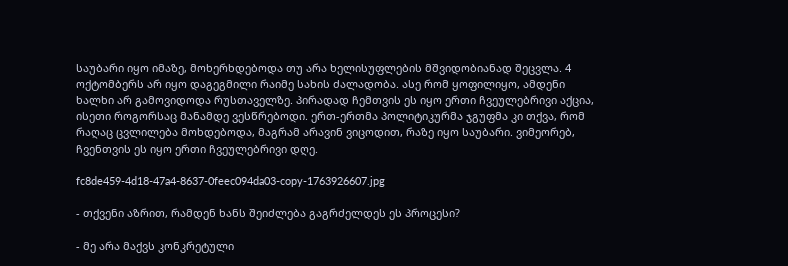საუბარი იყო იმაზე, მოხერხდებოდა თუ არა ხელისუფლების მშვიდობიანად შეცვლა. 4 ოქტომბერს არ იყო დაგეგმილი რაიმე სახის ძალადობა. ასე რომ ყოფილიყო, ამდენი ხალხი არ გამოვიდოდა რუსთაველზე. პირადად ჩემთვის ეს იყო ერთი ჩვეულებრივი აქცია, ისეთი როგორსაც მანამდე ვესწრებოდი. ერთ-ერთმა პოლიტიკურმა ჯგუფმა კი თქვა, რომ რაღაც ცვლილება მოხდებოდა, მაგრამ არავინ ვიცოდით, რაზე იყო საუბარი. ვიმეორებ, ჩვენთვის ეს იყო ერთი ჩვეულებრივი დღე.

fc8de459-4d18-47a4-8637-0feec094da03-copy-1763926607.jpg

- თქვენი აზრით, რამდენ ხანს შეიძლება გაგრძელდეს ეს პროცესი?

- მე არა მაქვს კონკრეტული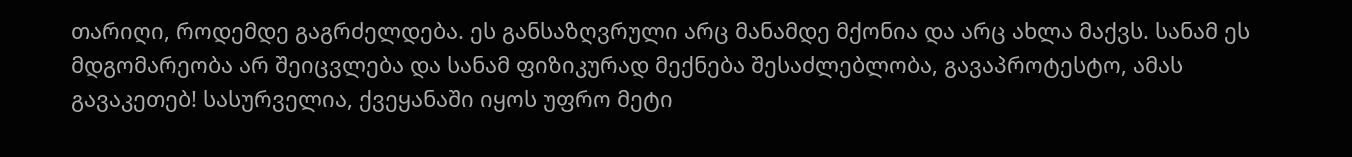თარიღი, როდემდე გაგრძელდება. ეს განსაზღვრული არც მანამდე მქონია და არც ახლა მაქვს. სანამ ეს მდგომარეობა არ შეიცვლება და სანამ ფიზიკურად მექნება შესაძლებლობა, გავაპროტესტო, ამას გავაკეთებ! სასურველია, ქვეყანაში იყოს უფრო მეტი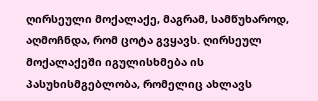ღირსეული მოქალაქე, მაგრამ, სამწუხაროდ, აღმოჩნდა, რომ ცოტა გვყავს. ღირსეულ მოქალაქეში იგულისხმება ის პასუხისმგებლობა, რომელიც ახლავს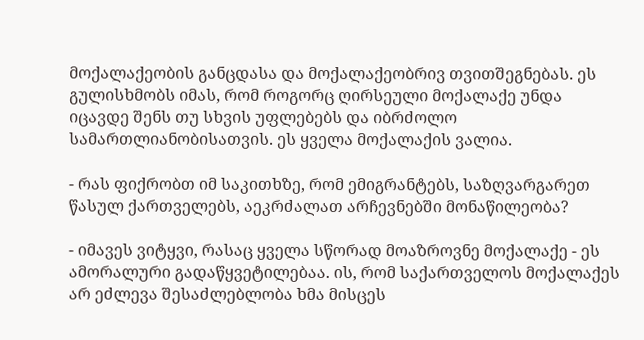მოქალაქეობის განცდასა და მოქალაქეობრივ თვითშეგნებას. ეს გულისხმობს იმას, რომ როგორც ღირსეული მოქალაქე უნდა იცავდე შენს თუ სხვის უფლებებს და იბრძოლო სამართლიანობისათვის. ეს ყველა მოქალაქის ვალია.

- რას ფიქრობთ იმ საკითხზე, რომ ემიგრანტებს, საზღვარგარეთ წასულ ქართველებს, აეკრძალათ არჩევნებში მონაწილეობა?

- იმავეს ვიტყვი, რასაც ყველა სწორად მოაზროვნე მოქალაქე - ეს ამორალური გადაწყვეტილებაა. ის, რომ საქართველოს მოქალაქეს არ ეძლევა შესაძლებლობა ხმა მისცეს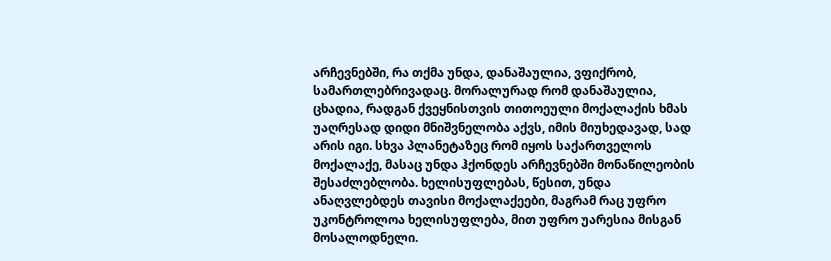არჩევნებში, რა თქმა უნდა, დანაშაულია, ვფიქრობ, სამართლებრივადაც. მორალურად რომ დანაშაულია, ცხადია, რადგან ქვეყნისთვის თითოეული მოქალაქის ხმას უაღრესად დიდი მნიშვნელობა აქვს, იმის მიუხედავად, სად არის იგი. სხვა პლანეტაზეც რომ იყოს საქართველოს მოქალაქე, მასაც უნდა ჰქონდეს არჩევნებში მონაწილეობის შესაძლებლობა. ხელისუფლებას, წესით, უნდა ანაღვლებდეს თავისი მოქალაქეები, მაგრამ რაც უფრო უკონტროლოა ხელისუფლება, მით უფრო უარესია მისგან მოსალოდნელი.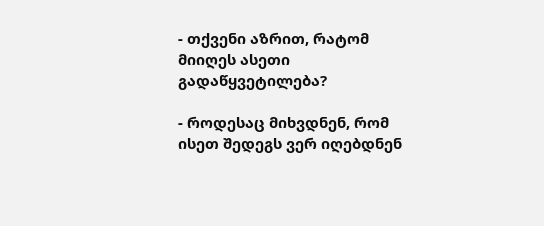- თქვენი აზრით, რატომ მიიღეს ასეთი გადაწყვეტილება?

- როდესაც მიხვდნენ, რომ ისეთ შედეგს ვერ იღებდნენ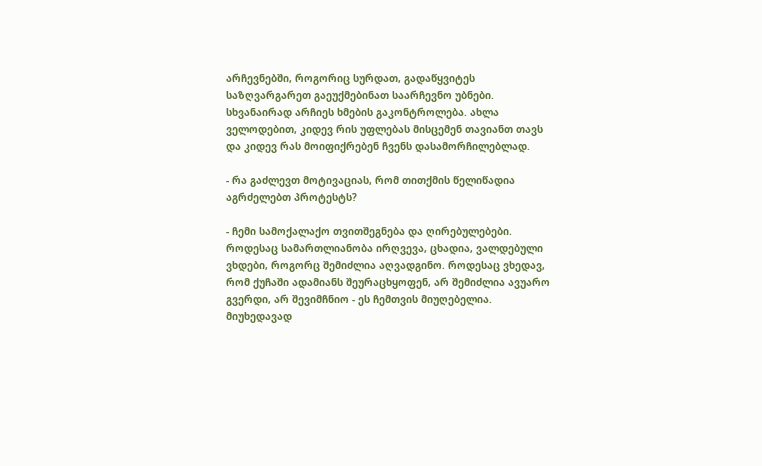არჩევნებში, როგორიც სურდათ, გადაწყვიტეს საზღვარგარეთ გაეუქმებინათ საარჩევნო უბნები. სხვანაირად არჩიეს ხმების გაკონტროლება. ახლა ველოდებით, კიდევ რის უფლებას მისცემენ თავიანთ თავს და კიდევ რას მოიფიქრებენ ჩვენს დასამორჩილებლად.

- რა გაძლევთ მოტივაციას, რომ თითქმის წელიწადია აგრძელებთ პროტესტს?

- ჩემი სამოქალაქო თვითშეგნება და ღირებულებები. როდესაც სამართლიანობა ირღვევა, ცხადია, ვალდებული ვხდები, როგორც შემიძლია აღვადგინო. როდესაც ვხედავ, რომ ქუჩაში ადამიანს შეურაცხყოფენ, არ შემიძლია ავუარო გვერდი, არ შევიმჩნიო - ეს ჩემთვის მიუღებელია. მიუხედავად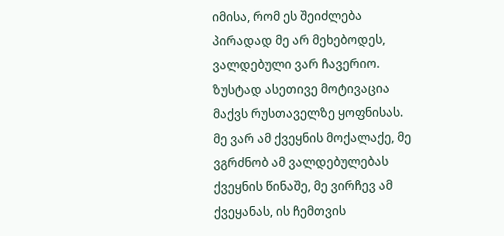იმისა, რომ ეს შეიძლება პირადად მე არ მეხებოდეს, ვალდებული ვარ ჩავერიო. ზუსტად ასეთივე მოტივაცია მაქვს რუსთაველზე ყოფნისას. მე ვარ ამ ქვეყნის მოქალაქე, მე ვგრძნობ ამ ვალდებულებას ქვეყნის წინაშე, მე ვირჩევ ამ ქვეყანას, ის ჩემთვის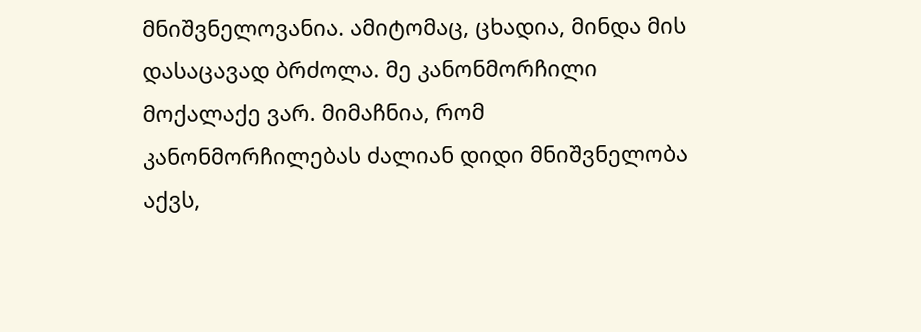მნიშვნელოვანია. ამიტომაც, ცხადია, მინდა მის დასაცავად ბრძოლა. მე კანონმორჩილი მოქალაქე ვარ. მიმაჩნია, რომ კანონმორჩილებას ძალიან დიდი მნიშვნელობა აქვს,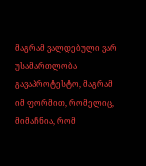მაგრამ ვალდებული ვარ უსამართლობა გავაპროტესტო, მაგრამ იმ ფორმით, რომელიც, მიმაჩნია, რომ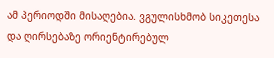ამ პერიოდში მისაღებია. ვგულისხმობ სიკეთესა და ღირსებაზე ორიენტირებულ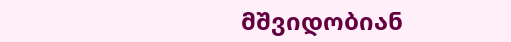მშვიდობიან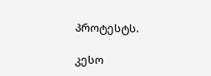პროტესტს.

კესო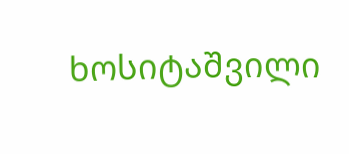ხოსიტაშვილი